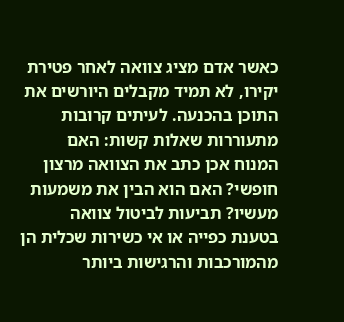כאשר אדם מציג צוואה לאחר פטירת יקירו, לא תמיד מקבלים היורשים את התוכן בהכנעה. לעיתים קרובות מתעוררות שאלות קשות: האם המנוח אכן כתב את הצוואה מרצון חופשי? האם הוא הבין את משמעות מעשיו? תביעות לביטול צוואה בטענת כפייה או אי כשירות שכלית הן מהמורכבות והרגישות ביותר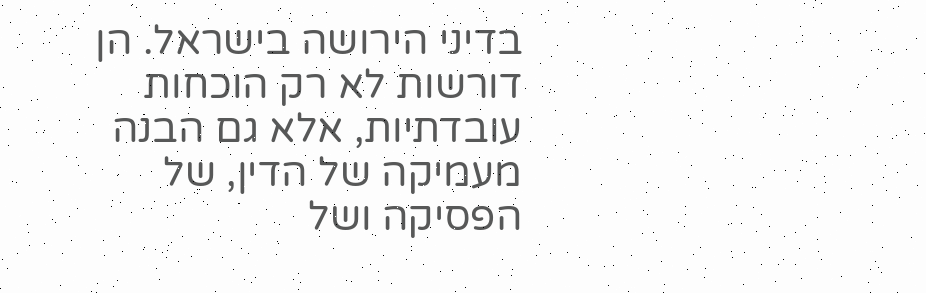בדיני הירושה בישראל. הן דורשות לא רק הוכחות עובדתיות, אלא גם הבנה מעמיקה של הדין, של הפסיקה ושל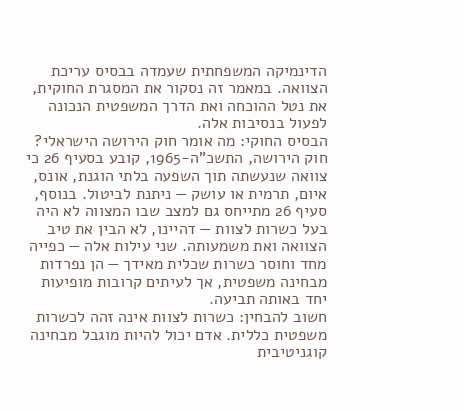הדינמיקה המשפחתית שעמדה בבסיס עריכת הצוואה. במאמר זה נסקור את המסגרת החוקית, את נטל ההוכחה ואת הדרך המשפטית הנכונה לפעול בנסיבות אלה.
הבסיס החוקי: מה אומר חוק הירושה הישראלי?
חוק הירושה, התשכ”ה-1965, קובע בסעיף 26 כי צוואה שנעשתה תוך השפעה בלתי הוגנת, אונס, איום, תרמית או עושק — ניתנת לביטול. בנוסף, סעיף 26 מתייחס גם למצב שבו המצווה לא היה בעל כשרות לצוות — דהיינו, לא הבין את טיב הצוואה ואת משמעותה. שני עילות אלה — כפייה מחד וחוסר כשרות שכלית מאידך — הן נפרדות מבחינה משפטית, אך לעיתים קרובות מופיעות יחד באותה תביעה.
חשוב להבחין: כשרות לצוות אינה זהה לכשרות משפטית כללית. אדם יכול להיות מוגבל מבחינה קוגניטיבית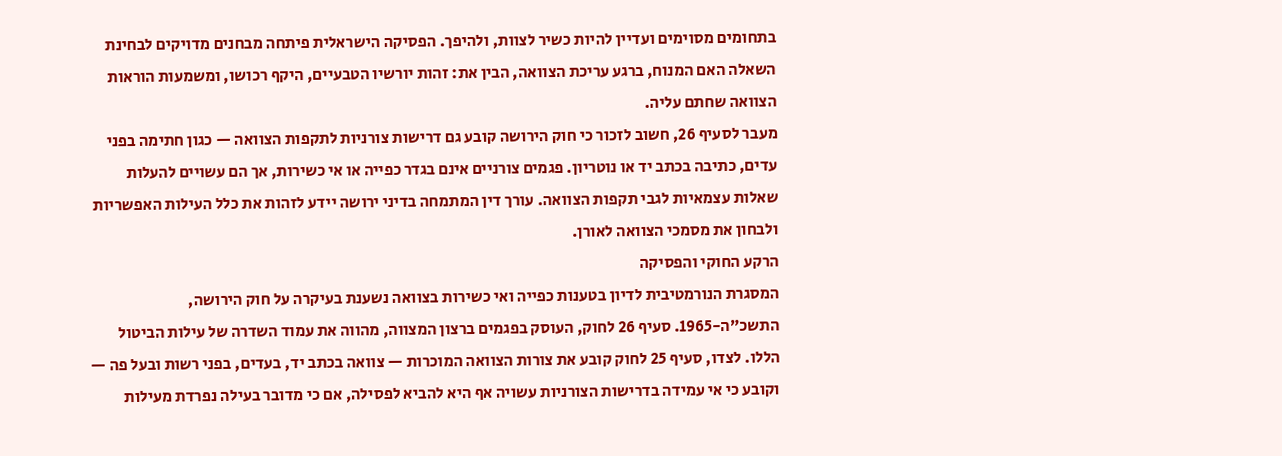בתחומים מסוימים ועדיין להיות כשיר לצוות, ולהיפך. הפסיקה הישראלית פיתחה מבחנים מדויקים לבחינת השאלה האם המנוח, ברגע עריכת הצוואה, הבין את: זהות יורשיו הטבעיים, היקף רכושו, ומשמעות הוראות הצוואה שחתם עליה.
מעבר לסעיף 26, חשוב לזכור כי חוק הירושה קובע גם דרישות צורניות לתקפות הצוואה — כגון חתימה בפני עדים, כתיבה בכתב יד או נוטריון. פגמים צורניים אינם בגדר כפייה או אי כשירות, אך הם עשויים להעלות שאלות עצמאיות לגבי תקפות הצוואה. עורך דין המתמחה בדיני ירושה יידע לזהות את כלל העילות האפשריות ולבחון את מסמכי הצוואה לאורן.
הרקע החוקי והפסיקה
המסגרת הנורמטיבית לדיון בטענות כפייה ואי כשירות בצוואה נשענת בעיקרה על חוק הירושה, התשכ”ה-1965. סעיף 26 לחוק, העוסק בפגמים ברצון המצווה, מהווה את עמוד השדרה של עילות הביטול הללו. לצדו, סעיף 25 לחוק קובע את צורות הצוואה המוכרות — צוואה בכתב יד, בעדים, בפני רשות ובעל פה — וקובע כי אי עמידה בדרישות הצורניות עשויה אף היא להביא לפסילה, אם כי מדובר בעילה נפרדת מעילות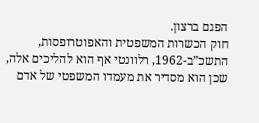הפגם ברצון.
חוק הכשרות המשפטית והאפוטרופסות, התשכ”ב-1962, רלוונטי אף הוא להליכים אלה, שכן הוא מסדיר את מעמדו המשפטי של אדם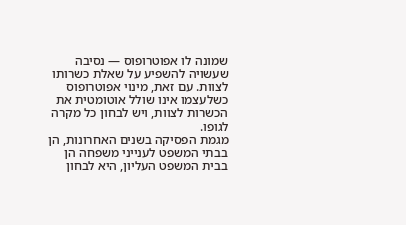שמונה לו אפוטרופוס — נסיבה שעשויה להשפיע על שאלת כשרותו לצוות. עם זאת, מינוי אפוטרופוס כשלעצמו אינו שולל אוטומטית את הכשרות לצוות, ויש לבחון כל מקרה לגופו.
מגמת הפסיקה בשנים האחרונות, הן בבתי המשפט לענייני משפחה הן בבית המשפט העליון, היא לבחון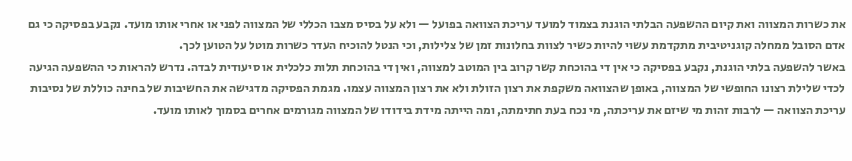את כשרות המצווה ואת קיום ההשפעה הבלתי הוגנת בצמוד למועד עריכת הצוואה בפועל — ולא על בסיס מצבו הכללי של המצווה לפני או אחרי אותו מועד. נקבע בפסיקה כי גם אדם הסובל ממחלה קוגניטיבית מתקדמת עשוי להיות כשיר לצוות בחלונות זמן של צלילות, וכי הנטל להוכיח העדר כשרות מוטל על הטוען לכך.
באשר להשפעה בלתי הוגנת, נקבע בפסיקה כי אין די בהוכחת קשר קרוב בין המוטב למצווה, ואין די בהוכחת תלות כלכלית או סיעודית לבדה. נדרש להראות כי ההשפעה הגיעה לכדי שלילת רצונו החופשי של המצווה, באופן שהצוואה משקפת את רצון הזולת ולא את רצון המצווה עצמו. מגמת הפסיקה מדגישה את החשיבות של בחינה כוללת של נסיבות עריכת הצוואה — לרבות זהות מי שיזם את עריכתה, מי נכח בעת חתימתה, ומה הייתה מידת בידודו של המצווה מגורמים אחרים בסמוך לאותו מועד.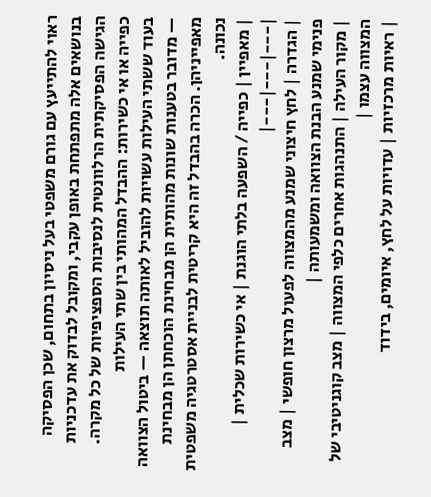ראוי להתייעץ עם גורם משפטי בעל ניסיון בתחום, שכן הפסיקה בנושאים אלה מתפתחת באופן עקבי, ומקובל לבדוק את עדכניות הגישה הפסיקתית הרלוונטית לנסיבות הספציפיות של כל מקרה.
כפייה או אי כשירות: ההבדל המהותי בין שתי העילות
בעוד ששתי העילות עשויות להוביל לאותה תוצאה — ביטול הצוואה — מדובר בטענות שונות מהותית הן מבחינת הוכחתן הן מבחינת מאפייניהן. הכרה בהבדל זה היא קריטית לבניית אסטרטגיה משפטית נכונה.
| מאפיין | כפייה / השפעה בלתי הוגנת | אי כשירות שכלית |
|---|---|---|
| הגדרה | לחץ חיצוני שמנע מהמצווה לפעול מרצון חופשי | מצב פנימי שמנע הבנת הצוואה ומשמעותה |
| מקור העילה | התנהגות אחרים כלפי המצווה | מצב קוגניטיבי של המצווה עצמו |
| ראיות מרכזיות | עדויות על לחץ, איומים, בידוד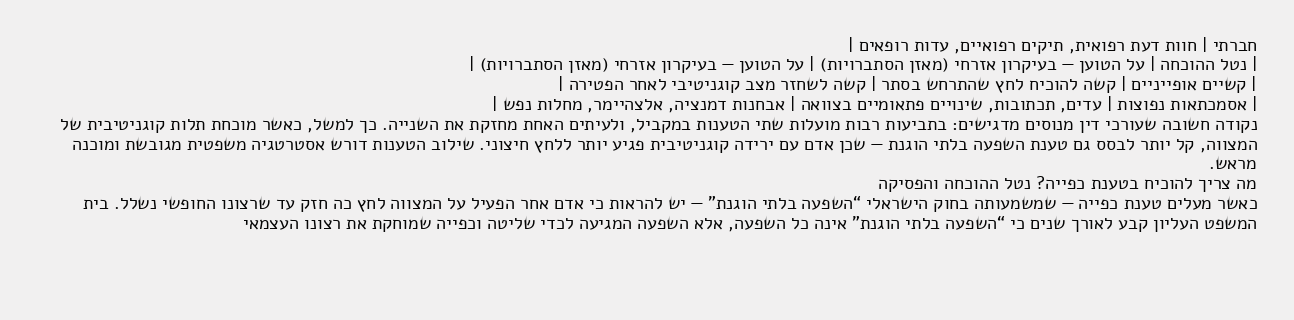חברתי | חוות דעת רפואית, תיקים רפואיים, עדות רופאים |
| נטל ההוכחה | על הטוען — בעיקרון אזרחי (מאזן הסתברויות) | על הטוען — בעיקרון אזרחי (מאזן הסתברויות) |
| קשיים אופייניים | קשה להוכיח לחץ שהתרחש בסתר | קשה לשחזר מצב קוגניטיבי לאחר הפטירה |
| אסמכתאות נפוצות | עדים, תכתובות, שינויים פתאומיים בצוואה | אבחנות דמנציה, אלצהיימר, מחלות נפש |
נקודה חשובה שעורכי דין מנוסים מדגישים: בתביעות רבות מועלות שתי הטענות במקביל, ולעיתים האחת מחזקת את השנייה. כך למשל, כאשר מוכחת תלות קוגניטיבית של המצווה, קל יותר לבסס גם טענת השפעה בלתי הוגנת — שכן אדם עם ירידה קוגניטיבית פגיע יותר ללחץ חיצוני. שילוב הטענות דורש אסטרטגיה משפטית מגובשת ומוכנה מראש.
מה צריך להוכיח בטענת כפייה? נטל ההוכחה והפסיקה
כאשר מעלים טענת כפייה — שמשמעותה בחוק הישראלי “השפעה בלתי הוגנת” — יש להראות כי אדם אחר הפעיל על המצווה לחץ כה חזק עד שרצונו החופשי נשלל. בית המשפט העליון קבע לאורך שנים כי “השפעה בלתי הוגנת” אינה כל השפעה, אלא השפעה המגיעה לכדי שליטה וכפייה שמוחקת את רצונו העצמאי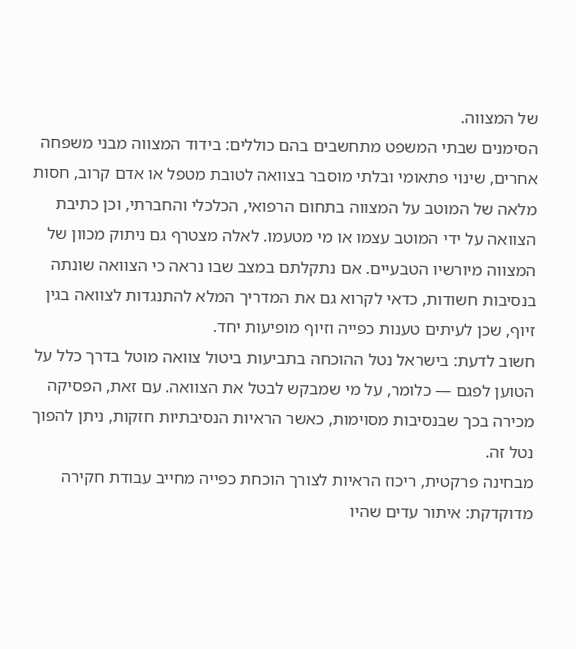של המצווה.
הסימנים שבתי המשפט מתחשבים בהם כוללים: בידוד המצווה מבני משפחה אחרים, שינוי פתאומי ובלתי מוסבר בצוואה לטובת מטפל או אדם קרוב, חסות מלאה של המוטב על המצווה בתחום הרפואי, הכלכלי והחברתי, וכן כתיבת הצוואה על ידי המוטב עצמו או מי מטעמו. לאלה מצטרף גם ניתוק מכוון של המצווה מיורשיו הטבעיים. אם נתקלתם במצב שבו נראה כי הצוואה שונתה בנסיבות חשודות, כדאי לקרוא גם את המדריך המלא להתנגדות לצוואה בגין זיוף, שכן לעיתים טענות כפייה וזיוף מופיעות יחד.
חשוב לדעת: בישראל נטל ההוכחה בתביעות ביטול צוואה מוטל בדרך כלל על הטוען לפגם — כלומר, על מי שמבקש לבטל את הצוואה. עם זאת, הפסיקה מכירה בכך שבנסיבות מסוימות, כאשר הראיות הנסיבתיות חזקות, ניתן להפוך נטל זה.
מבחינה פרקטית, ריכוז הראיות לצורך הוכחת כפייה מחייב עבודת חקירה מדוקדקת: איתור עדים שהיו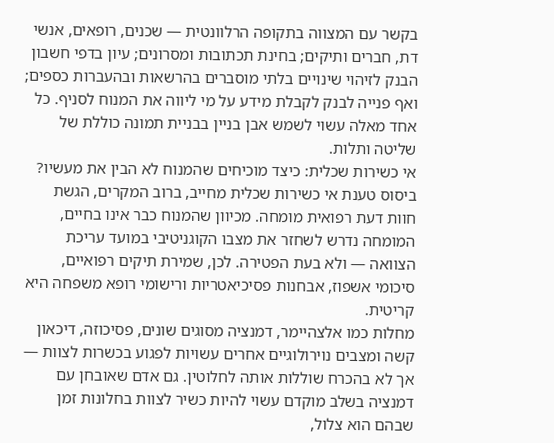בקשר עם המצווה בתקופה הרלוונטית — שכנים, רופאים, אנשי דת, חברים ותיקים; בחינת תכתובות ומסרונים; עיון בדפי חשבון הבנק לזיהוי שינויים בלתי מוסברים בהרשאות ובהעברות כספים; ואף פנייה לבנק לקבלת מידע על מי ליווה את המנוח לסניף. כל אחד מאלה עשוי לשמש אבן בניין בבניית תמונה כוללת של שליטה ותלות.
אי כשירות שכלית: כיצד מוכיחים שהמנוח לא הבין את מעשיו?
ביסוס טענת אי כשירות שכלית מחייב, ברוב המקרים, הגשת חוות דעת רפואית מומחה. מכיוון שהמנוח כבר אינו בחיים, המומחה נדרש לשחזר את מצבו הקוגניטיבי במועד עריכת הצוואה — ולא בעת הפטירה. לכן, שמירת תיקים רפואיים, סיכומי אשפוז, אבחנות פסיכיאטריות ורישומי רופא משפחה היא קריטית.
מחלות כמו אלצהיימר, דמנציה מסוגים שונים, פסיכוזה, דיכאון קשה ומצבים נוירולוגיים אחרים עשויות לפגוע בכשרות לצוות — אך לא בהכרח שוללות אותה לחלוטין. גם אדם שאובחן עם דמנציה בשלב מוקדם עשוי להיות כשיר לצוות בחלונות זמן שבהם הוא צלול,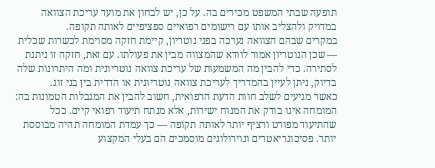תופעה שבתי המשפט מכירים בה. על כן, יש לבחון את מועד עריכת הצוואה במדויק ולהצליב אותו עם רישומים רפואיים ספציפיים לאותה תקופה.
במקרים שבהם הצוואה נערכה בפני נוטריון, קיימת חזקה מסוימת לכשרות שכלית — שכן הנוטריון אמור לוודא שהמצווה מבין את פעולתו. עם זאת, חזקה זו ניתנת לסתירה. כדי להבין מה המשמעות של עריכת צוואה נוטריונית ומה היתרונות שלה בדיוק, ניתן לעיין בהמדריך לעריכת צוואה נוטריונית או הדדית בין בני זוג.
כאשר מגיעים לשלב חוות הדעת הרפואית, חשוב להבין את המגבלות הטמונות בה: המומחה אינו בודק את המנוח ישירות, אלא מנתח תיעוד רפואי קיים. ככל שהתיעוד מפורט ורציף יותר לאותה תקופה — כך עמדת המומחה תהיה מבוססת יותר. פסיכוגריאטרים ונוירולוגים מוסמכים הם בעלי המקצוע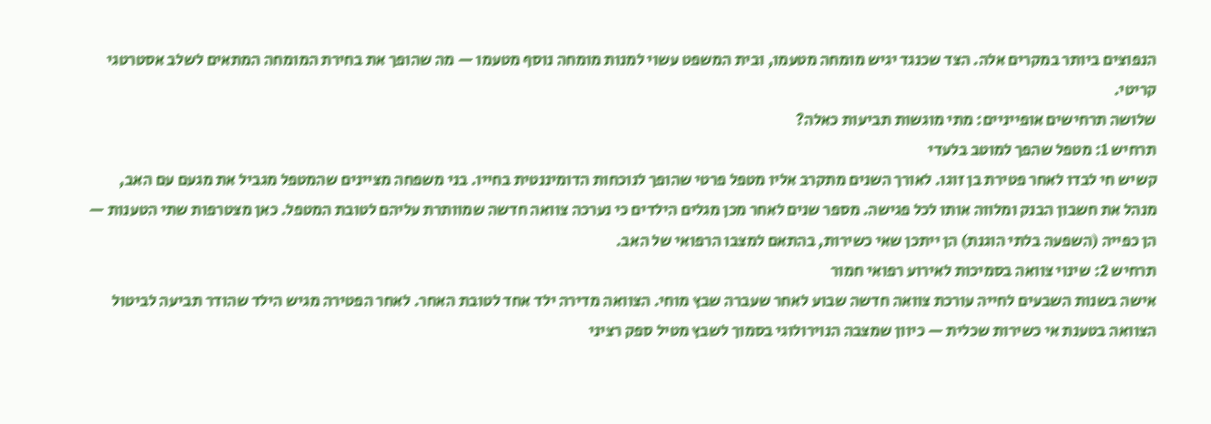הנפוצים ביותר במקרים אלה. הצד שכנגד יגיש מומחה מטעמו, ובית המשפט עשוי למנות מומחה נוסף מטעמו — מה שהופך את בחירת המומחה המתאים לשלב אסטרטגי קריטי.
שלושה תרחישים אופייניים: מתי מוגשות תביעות כאלה?
תרחיש 1: מטפל שהפך למוטב בלעדי
קשיש חי לבדו לאחר פטירת בן זוגו. לאורך השנים מתקרב אליו מטפל פרטי שהופך לנוכחות הדומיננטית בחייו. בני משפחה מציינים שהמטפל מגביל את מגעם עם האב, מנהל את חשבון הבנק ומלווה אותו לכל פגישה. מספר שנים לאחר מכן מגלים הילדים כי נערכה צוואה חדשה שמוותרת עליהם לטובת המטפל. כאן מצטרפות שתי הטענות — הן כפייה (השפעה בלתי הוגנת) הן ייתכן שאי כשירות, בהתאם למצבו הרפואי של האב.
תרחיש 2: שינוי צוואה בסמיכות לאירוע רפואי חמור
אישה בשנות השבעים לחייה עורכת צוואה חדשה שבוע לאחר שעברה שבץ מוחי. הצוואה מדירה ילד אחד לטובת האחר. לאחר הפטירה מגיש הילד שהודר תביעה לביטול הצוואה בטענת אי כשירות שכלית — כיוון שמצבה הנוירולוגי בסמוך לשבץ מטיל ספק רציני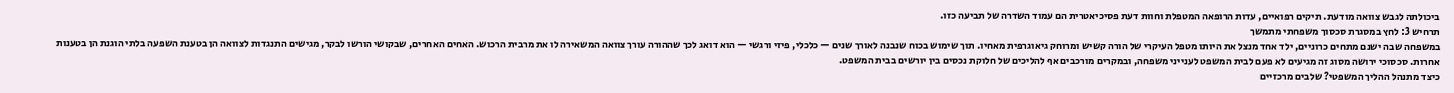ביכולתה לגבש צוואה מודעת. תיקים רפואיים, עדות הרופאה המטפלת וחוות דעת פסיכיאטרית הם עמוד השדרה של תביעה כזו.
תרחיש 3: לחץ במסגרת סכסוך משפחתי מתמשך
במשפחה שבה ישנם מתחים כרוניים, ילד אחד מנצל את היותו מטפל העיקרי של הורה קשיש ומרוחק גיאוגרפית מאחיו. תוך שימוש בכוח שנבנה לאורך שנים — כלכלי, פיזי ורגשי — הוא דואג לכך שההורה עורך צוואה המשאירה לו את מרבית הרכוש. האחים האחרים, שבקושי הורשו לבקר, מגישים התנגדות לצוואה הן בטענת השפעה בלתי הוגנת הן בטענות אחרות. סכסוכי ירושה מסוג זה מגיעים לא פעם לבית המשפט לענייני משפחה, ובמקרים מורכבים אף להליכים של חלוקת נכסים בין יורשים בבית המשפט.
כיצד מתנהל ההליך המשפטי? שלבים מרכזיים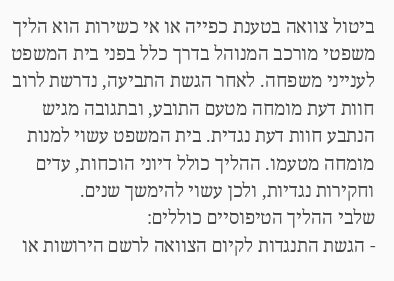ביטול צוואה בטענת כפייה או אי כשירות הוא הליך משפטי מורכב המנוהל בדרך כלל בפני בית המשפט לענייני משפחה. לאחר הגשת התביעה, נדרשת לרוב חוות דעת מומחה מטעם התובע, ובתגובה מגיש הנתבע חוות דעת נגדית. בית המשפט עשוי למנות מומחה מטעמו. ההליך כולל דיוני הוכחות, עדים וחקירות נגדיות, ולכן עשוי להימשך שנים.
שלבי ההליך הטיפוסיים כוללים:
- הגשת התנגדות לקיום הצוואה לרשם הירושות או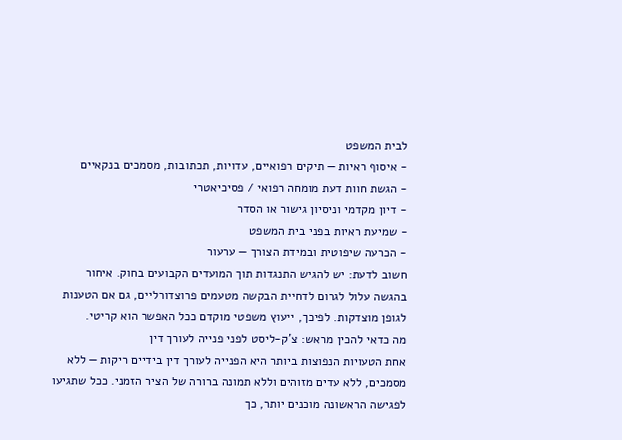לבית המשפט
- איסוף ראיות — תיקים רפואיים, עדויות, תכתובות, מסמכים בנקאיים
- הגשת חוות דעת מומחה רפואי / פסיכיאטרי
- דיון מקדמי וניסיון גישור או הסדר
- שמיעת ראיות בפני בית המשפט
- הכרעה שיפוטית ובמידת הצורך — ערעור
חשוב לדעת: יש להגיש התנגדות תוך המועדים הקבועים בחוק. איחור בהגשה עלול לגרום לדחיית הבקשה מטעמים פרוצדורליים, גם אם הטענות לגופן מוצדקות. לפיכך, ייעוץ משפטי מוקדם ככל האפשר הוא קריטי.
מה כדאי להכין מראש: צ’ק-ליסט לפני פנייה לעורך דין
אחת הטעויות הנפוצות ביותר היא הפנייה לעורך דין בידיים ריקות — ללא מסמכים, ללא עדים מזוהים וללא תמונה ברורה של הציר הזמני. ככל שתגיעו לפגישה הראשונה מוכנים יותר, כך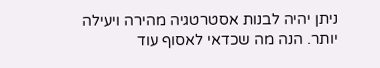ניתן יהיה לבנות אסטרטגיה מהירה ויעילה יותר. הנה מה שכדאי לאסוף עוד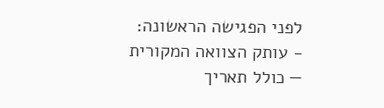לפני הפגישה הראשונה:
- עותק הצוואה המקורית — כולל תאריך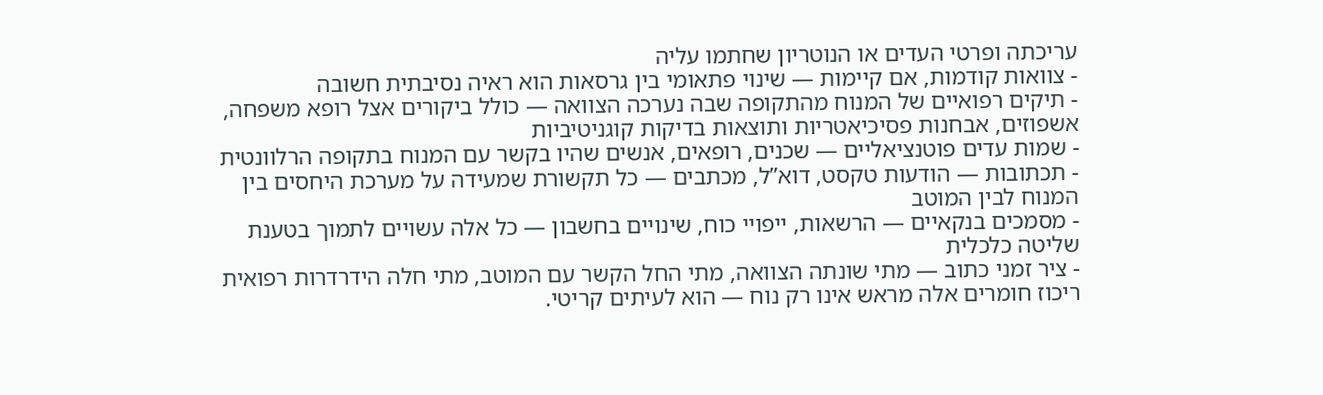עריכתה ופרטי העדים או הנוטריון שחתמו עליה
- צוואות קודמות, אם קיימות — שינוי פתאומי בין גרסאות הוא ראיה נסיבתית חשובה
- תיקים רפואיים של המנוח מהתקופה שבה נערכה הצוואה — כולל ביקורים אצל רופא משפחה, אשפוזים, אבחנות פסיכיאטריות ותוצאות בדיקות קוגניטיביות
- שמות עדים פוטנציאליים — שכנים, רופאים, אנשים שהיו בקשר עם המנוח בתקופה הרלוונטית
- תכתובות — הודעות טקסט, דוא”ל, מכתבים — כל תקשורת שמעידה על מערכת היחסים בין המנוח לבין המוטב
- מסמכים בנקאיים — הרשאות, ייפויי כוח, שינויים בחשבון — כל אלה עשויים לתמוך בטענת שליטה כלכלית
- ציר זמני כתוב — מתי שונתה הצוואה, מתי החל הקשר עם המוטב, מתי חלה הידרדרות רפואית
ריכוז חומרים אלה מראש אינו רק נוח — הוא לעיתים קריטי.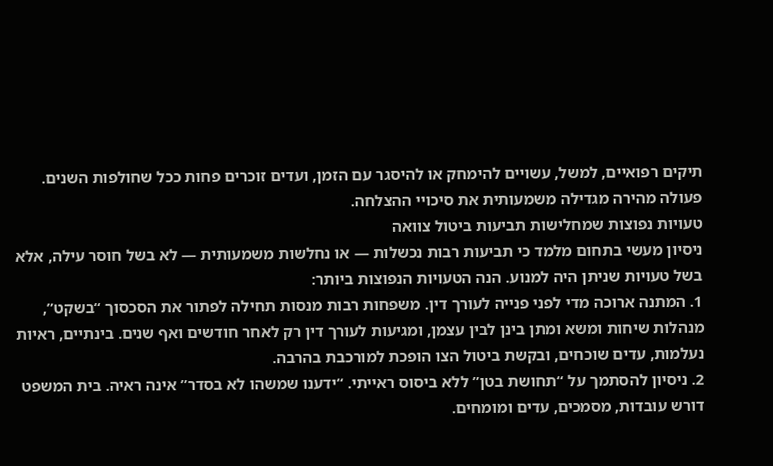תיקים רפואיים, למשל, עשויים להימחק או להיסגר עם הזמן, ועדים זוכרים פחות ככל שחולפות השנים. פעולה מהירה מגדילה משמעותית את סיכויי ההצלחה.
טעויות נפוצות שמחלישות תביעות ביטול צוואה
ניסיון מעשי בתחום מלמד כי תביעות רבות נכשלות — או נחלשות משמעותית — לא בשל חוסר עילה, אלא בשל טעויות שניתן היה למנוע. הנה הטעויות הנפוצות ביותר:
1. המתנה ארוכה מדי לפני פנייה לעורך דין. משפחות רבות מנסות תחילה לפתור את הסכסוך “בשקט”, מנהלות שיחות ומשא ומתן בינן לבין עצמן, ומגיעות לעורך דין רק לאחר חודשים ואף שנים. בינתיים, ראיות נעלמות, עדים שוכחים, ובקשת ביטול הצו הופכת למורכבת בהרבה.
2. ניסיון להסתמך על “תחושת בטן” ללא ביסוס ראייתי. “ידענו שמשהו לא בסדר” אינה ראיה. בית המשפט דורש עובדות, מסמכים, עדים ומומחים.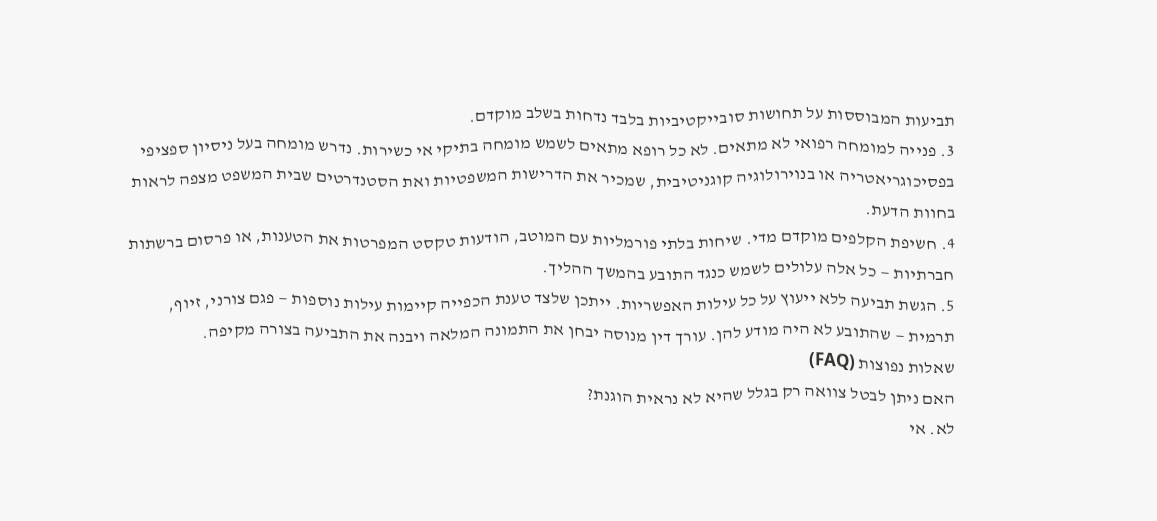תביעות המבוססות על תחושות סובייקטיביות בלבד נדחות בשלב מוקדם.
3. פנייה למומחה רפואי לא מתאים. לא כל רופא מתאים לשמש מומחה בתיקי אי כשירות. נדרש מומחה בעל ניסיון ספציפי בפסיכוגריאטריה או בנוירולוגיה קוגניטיבית, שמכיר את הדרישות המשפטיות ואת הסטנדרטים שבית המשפט מצפה לראות בחוות הדעת.
4. חשיפת הקלפים מוקדם מדי. שיחות בלתי פורמליות עם המוטב, הודעות טקסט המפרטות את הטענות, או פרסום ברשתות חברתיות — כל אלה עלולים לשמש כנגד התובע בהמשך ההליך.
5. הגשת תביעה ללא ייעוץ על כל עילות האפשריות. ייתכן שלצד טענת הכפייה קיימות עילות נוספות — פגם צורני, זיוף, תרמית — שהתובע לא היה מודע להן. עורך דין מנוסה יבחן את התמונה המלאה ויבנה את התביעה בצורה מקיפה.
שאלות נפוצות (FAQ)
האם ניתן לבטל צוואה רק בגלל שהיא לא נראית הוגנת?
לא. אי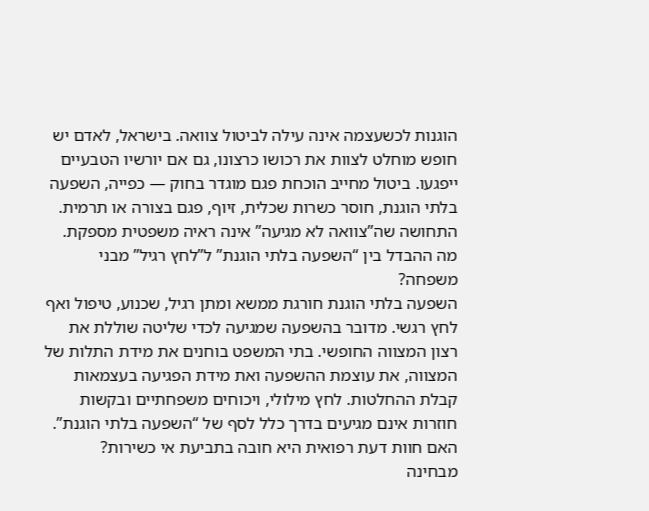הוגנות לכשעצמה אינה עילה לביטול צוואה. בישראל, לאדם יש חופש מוחלט לצוות את רכושו כרצונו, גם אם יורשיו הטבעיים ייפגעו. ביטול מחייב הוכחת פגם מוגדר בחוק — כפייה, השפעה בלתי הוגנת, חוסר כשרות שכלית, זיוף, פגם בצורה או תרמית. התחושה שה”צוואה לא מגיעה” אינה ראיה משפטית מספקת.
מה ההבדל בין “השפעה בלתי הוגנת” ל”לחץ רגיל” מבני משפחה?
השפעה בלתי הוגנת חורגת ממשא ומתן רגיל, שכנוע, טיפול ואף לחץ רגשי. מדובר בהשפעה שמגיעה לכדי שליטה שוללת את רצון המצווה החופשי. בתי המשפט בוחנים את מידת התלות של המצווה, את עוצמת ההשפעה ואת מידת הפגיעה בעצמאות קבלת ההחלטות. לחץ מילולי, ויכוחים משפחתיים ובקשות חוזרות אינם מגיעים בדרך כלל לסף של “השפעה בלתי הוגנת”.
האם חוות דעת רפואית היא חובה בתביעת אי כשירות?
מבחינה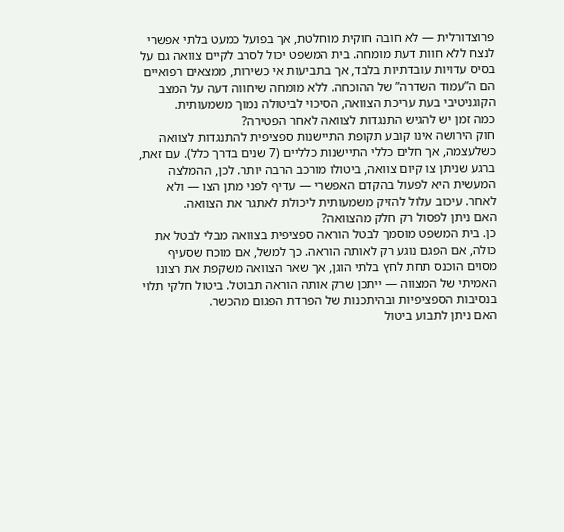פרוצדורלית — לא חובה חוקית מוחלטת, אך בפועל כמעט בלתי אפשרי לנצח ללא חוות דעת מומחה. בית המשפט יכול לסרב לקיים צוואה גם על בסיס עדויות עובדתיות בלבד, אך בתביעות אי כשירות, ממצאים רפואיים הם ה”עמוד השדרה” של ההוכחה. ללא מומחה שיחווה דעה על המצב הקוגניטיבי בעת עריכת הצוואה, הסיכוי לביטולה נמוך משמעותית.
כמה זמן יש להגיש התנגדות לצוואה לאחר הפטירה?
חוק הירושה אינו קובע תקופת התיישנות ספציפית להתנגדות לצוואה כשלעצמה, אך חלים כללי התיישנות כלליים (7 שנים בדרך כלל). עם זאת, ברגע שניתן צו קיום צוואה, ביטולו מורכב הרבה יותר. לכן, ההמלצה המעשית היא לפעול בהקדם האפשרי — עדיף לפני מתן הצו — ולא לאחר. עיכוב עלול להזיק משמעותית ליכולת לאתגר את הצוואה.
האם ניתן לפסול רק חלק מהצוואה?
כן. בית המשפט מוסמך לבטל הוראה ספציפית בצוואה מבלי לבטל את כולה, אם הפגם נוגע רק לאותה הוראה. כך למשל, אם מוכח שסעיף מסוים הוכנס תחת לחץ בלתי הוגן, אך שאר הצוואה משקפת את רצונו האמיתי של המצווה — ייתכן שרק אותה הוראה תבוטל. ביטול חלקי תלוי בנסיבות הספציפיות ובהיתכנות של הפרדת הפגום מהכשר.
האם ניתן לתבוע ביטול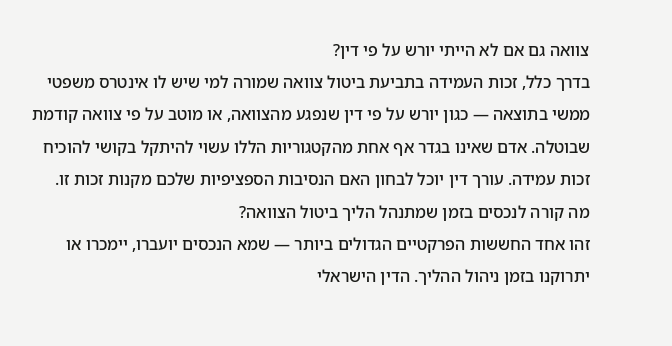צוואה גם אם לא הייתי יורש על פי דין?
בדרך כלל, זכות העמידה בתביעת ביטול צוואה שמורה למי שיש לו אינטרס משפטי ממשי בתוצאה — כגון יורש על פי דין שנפגע מהצוואה, או מוטב על פי צוואה קודמת שבוטלה. אדם שאינו בגדר אף אחת מהקטגוריות הללו עשוי להיתקל בקושי להוכיח זכות עמידה. עורך דין יוכל לבחון האם הנסיבות הספציפיות שלכם מקנות זכות זו.
מה קורה לנכסים בזמן שמתנהל הליך ביטול הצוואה?
זהו אחד החששות הפרקטיים הגדולים ביותר — שמא הנכסים יועברו, יימכרו או יתרוקנו בזמן ניהול ההליך. הדין הישראלי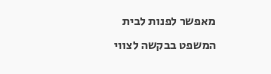מאפשר לפנות לבית המשפט בבקשה לצווי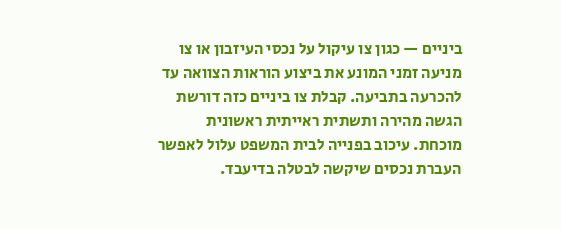ביניים — כגון צו עיקול על נכסי העיזבון או צו מניעה זמני המונע את ביצוע הוראות הצוואה עד להכרעה בתביעה. קבלת צו ביניים כזה דורשת הגשה מהירה ותשתית ראייתית ראשונית מוכחת. עיכוב בפנייה לבית המשפט עלול לאפשר העברת נכסים שיקשה לבטלה בדיעבד.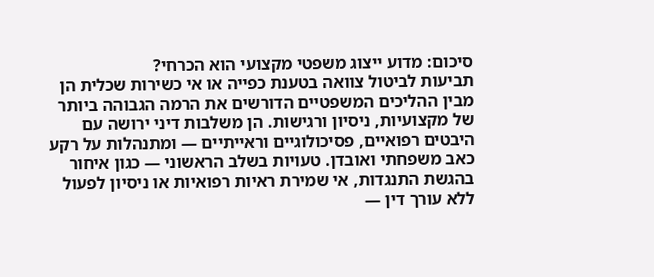סיכום: מדוע ייצוג משפטי מקצועי הוא הכרחי?
תביעות לביטול צוואה בטענת כפייה או אי כשירות שכלית הן מבין ההליכים המשפטיים הדורשים את הרמה הגבוהה ביותר של מקצועיות, ניסיון ורגישות. הן משלבות דיני ירושה עם היבטים רפואיים, פסיכולוגיים וראייתיים — ומתנהלות על רקע כאב משפחתי ואובדן. טעויות בשלב הראשוני — כגון איחור בהגשת התנגדות, אי שמירת ראיות רפואיות או ניסיון לפעול ללא עורך דין —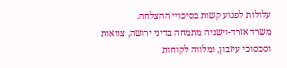עלולות לפגוע קשות בסיכויי ההצלחה.
משרד אזרד-וישניה מתמחה בדיני ירושה, צוואות וסכסוכי עיזבון, ומלווה לקוחות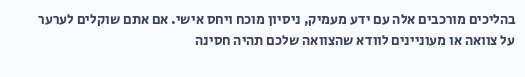בהליכים מורכבים אלה עם ידע מעמיק, ניסיון מוכח ויחס אישי. אם אתם שוקלים לערער על צוואה או מעוניינים לוודא שהצוואה שלכם תהיה חסינה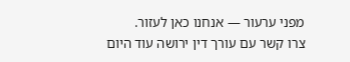מפני ערעור — אנחנו כאן לעזור.
צרו קשר עם עורך דין ירושה עוד היום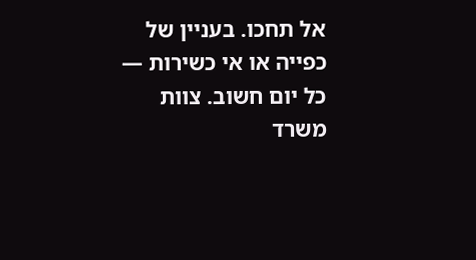אל תחכו. בעניין של כפייה או אי כשירות — כל יום חשוב. צוות משרד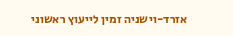אזרד-וישניה זמין לייעוץ ראשוני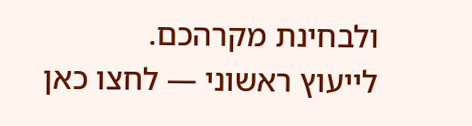ולבחינת מקרהכם.
לייעוץ ראשוני — לחצו כאן